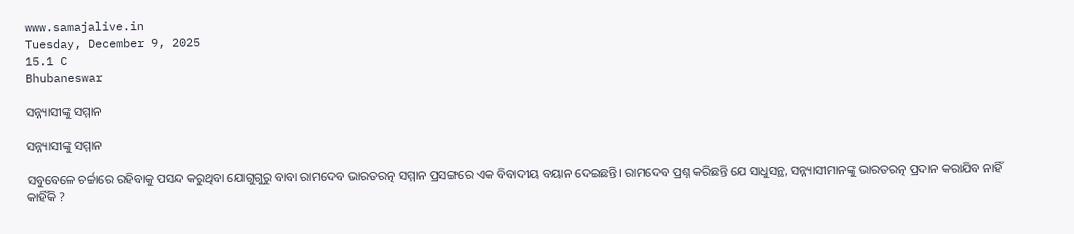www.samajalive.in
Tuesday, December 9, 2025
15.1 C
Bhubaneswar

ସନ୍ନ୍ୟାସୀଙ୍କୁ ସମ୍ମାନ

ସନ୍ନ୍ୟାସୀଙ୍କୁ ସମ୍ମାନ

ସବୁବେଳେ ଚର୍ଚ୍ଚାରେ ରହିବାକୁ ପସନ୍ଦ କରୁଥିବା ଯୋଗୁଗୁରୁ ବାବା ରାମଦେବ ଭାରତରତ୍ନ ସମ୍ମାନ ପ୍ରସଙ୍ଗରେ ଏକ ବିବାଦୀୟ ବୟାନ ଦେଇଛନ୍ତି। ରାମଦେବ ପ୍ରଶ୍ନ କରିଛନ୍ତି ଯେ ସାଧୁସନ୍ଥ, ସନ୍ନ୍ୟାସୀମାନଙ୍କୁ ଭାରତରତ୍ନ ପ୍ରଦାନ କରାଯିବ ନାହିଁ କାହିଁକି ?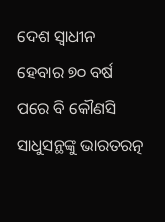ଦେଶ ସ୍ୱାଧୀନ ହେବାର ୭୦ ବର୍ଷ ପରେ ବି କୌଣସି ସାଧୁସନ୍ଥଙ୍କୁ ଭାରତରତ୍ନ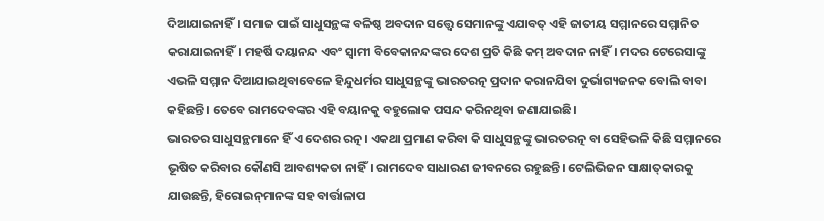ଦିଆଯାଇନାହିଁ। ସମାଜ ପାଇଁ ସାଧୁସନ୍ଥଙ୍କ ବଳିଷ୍ଠ ଅବଦାନ ସତ୍ତ୍ବେ ସେମାନଙ୍କୁ ଏଯାବତ୍‍ ଏହି ଜାତୀୟ ସମ୍ମାନରେ ସମ୍ମାନିତ କରାଯାଇନାହିଁ। ମହର୍ଷି ଦୟାନନ୍ଦ ଏବଂ ସ୍ୱାମୀ ବିବେକାନନ୍ଦଙ୍କର ଦେଶ ପ୍ରତି କିଛି କମ୍‍ ଅବଦାନ ନାହିଁ। ମଦର ଟେରେସାଙ୍କୁ ଏଭଳି ସମ୍ମାନ ଦିଆଯାଇଥିବାବେଳେ ହିନ୍ଦୁଧର୍ମର ସାଧୁସନ୍ଥଙ୍କୁ ଭାରତରତ୍ନ ପ୍ରଦାନ କରାନଯିବା ଦୁର୍ଭାଗ୍ୟଜନକ ବୋଲି ବାବା କହିଛନ୍ତି। ତେବେ ରାମଦେବଙ୍କର ଏହି ବୟାନକୁ ବହୁଲୋକ ପସନ୍ଦ କରିନଥିବା ଜଣାଯାଇଛି।
ଭାରତର ସାଧୁସନ୍ଥମାନେ ହିଁ ଏ ଦେଶର ରତ୍ନ। ଏକଥା ପ୍ରମାଣ କରିବା କି ସାଧୁସନ୍ଥଙ୍କୁ ଭାରତରତ୍ନ ବା ସେହିଭଳି କିଛି ସମ୍ମାନରେ ଭୂଷିତ କରିବାର କୌଣସି ଆବଶ୍ୟକତା ନାହିଁ। ରାମଦେବ ସାଧାରଣ ଜୀବନରେ ରହୁଛନ୍ତି। ଟେଲିଭିଜନ ସାକ୍ଷାତ୍‌କାରକୁ ଯାଉଛନ୍ତି, ହିରୋଇନ୍‍ମାନଙ୍କ ସହ ବାର୍ତ୍ତାଳାପ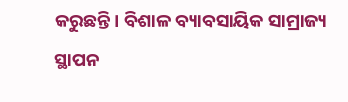କରୁଛନ୍ତି। ବିଶାଳ ବ୍ୟାବସାୟିକ ସାମ୍ରାଜ୍ୟ ସ୍ଥାପନ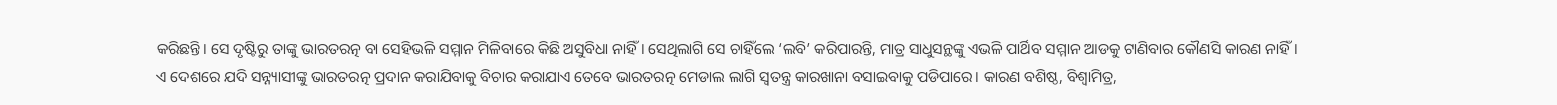କରିଛନ୍ତି। ସେ ଦୃଷ୍ଟିରୁ ତାଙ୍କୁ ଭାରତରତ୍ନ ବା ସେହିଭଳି ସମ୍ମାନ ମିଳିବାରେ କିଛି ଅସୁବିଧା ନାହିଁ। ସେଥିଲାଗି ସେ ଚାହିଁଲେ ‘ଲବି’ କରିପାରନ୍ତି, ମାତ୍ର ସାଧୁସନ୍ଥଙ୍କୁ ଏଭଳି ପାର୍ଥିବ ସମ୍ମାନ ଆଡକୁ ଟାଣିବାର କୌଣସି କାରଣ ନାହିଁ।
ଏ ଦେଶରେ ଯଦି ସନ୍ନ୍ୟାସୀଙ୍କୁ ଭାରତରତ୍ନ ପ୍ରଦାନ କରାଯିବାକୁ ବିଚାର କରାଯାଏ ତେବେ ଭାରତରତ୍ନ ମେଡାଲ ଲାଗି ସ୍ୱତନ୍ତ୍ର କାରଖାନା ବସାଇବାକୁ ପଡିପାରେ। କାରଣ ବଶିଷ୍ଠ, ବିଶ୍ୱାମିତ୍ର,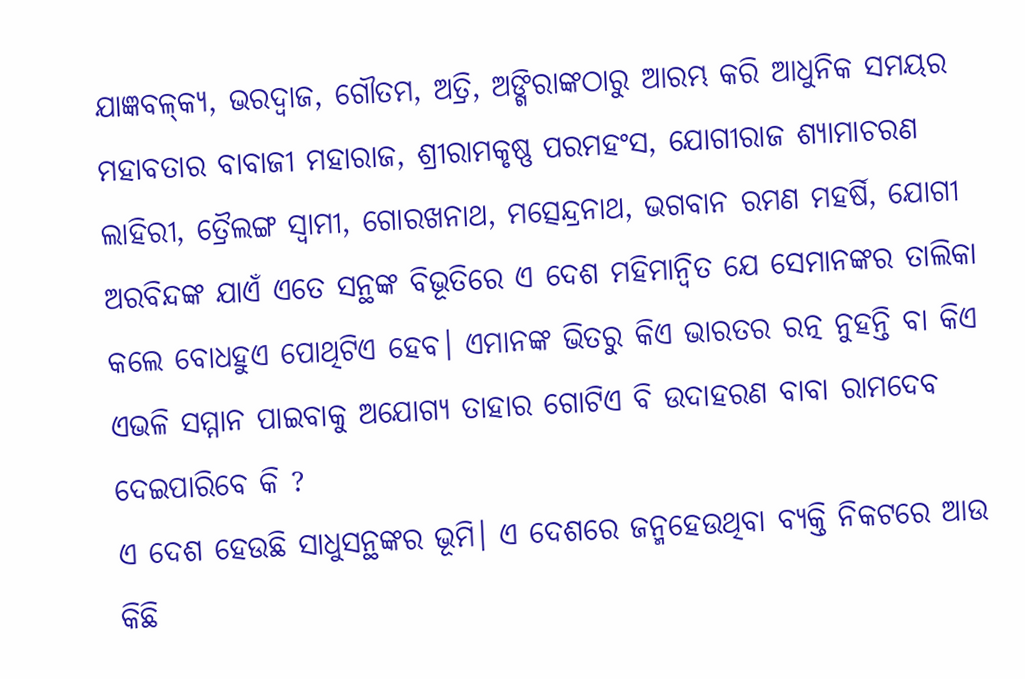ଯାଜ୍ଞବଳ୍‍କ୍ୟ, ଭରଦ୍ୱାଜ, ଗୌତମ, ଅତ୍ରି, ଅଙ୍ଗିରାଙ୍କଠାରୁ ଆରମ୍ଭ କରି ଆଧୁନିକ ସମୟର ମହାବତାର ବାବାଜୀ ମହାରାଜ, ଶ୍ରୀରାମକୃଷ୍ଣ ପରମହଂସ, ଯୋଗୀରାଜ ଶ୍ୟାମାଚରଣ ଲାହିରୀ, ତ୍ରୈଲଙ୍ଗ ସ୍ୱାମୀ, ଗୋରଖନାଥ, ମତ୍ସେନ୍ଦ୍ରନାଥ, ଭଗବାନ ରମଣ ମହର୍ଷି, ଯୋଗୀ ଅରବିନ୍ଦଙ୍କ ଯାଏଁ ଏତେ ସନ୍ଥଙ୍କ ବିଭୂତିରେ ଏ ଦେଶ ମହିମାନ୍ୱିତ ଯେ ସେମାନଙ୍କର ତାଲିକା କଲେ ବୋଧହୁଏ ପୋଥିଟିଏ ହେବ। ଏମାନଙ୍କ ଭିତରୁ କିଏ ଭାରତର ରତ୍ନ ନୁହନ୍ତି ବା କିଏ ଏଭଳି ସମ୍ମାନ ପାଇବାକୁ ଅଯୋଗ୍ୟ ତାହାର ଗୋଟିଏ ବି ଉଦାହରଣ ବାବା ରାମଦେବ ଦେଇପାରିବେ କି ?
ଏ ଦେଶ ହେଉଛି ସାଧୁସନ୍ଥଙ୍କର ଭୂମି। ଏ ଦେଶରେ ଜନ୍ମହେଉଥିବା ବ୍ୟକ୍ତି ନିକଟରେ ଆଉ କିଛି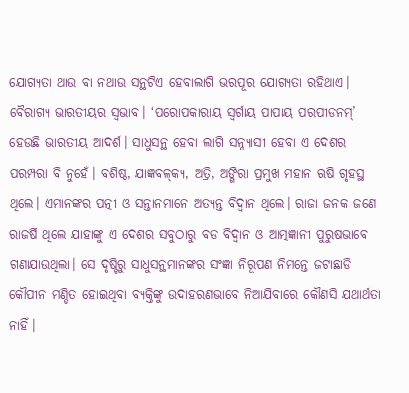ଯୋଗ୍ୟତା ଥାଉ ବା ନଥାଉ ସନ୍ଥଟିଏ ହେବାଲାଗି ଭରପୂର ଯୋଗ୍ୟତା ରହିଥାଏ। ବୈରାଗ୍ୟ ଭାରତୀୟର ସ୍ୱଭାବ। ‘ପରୋପକାରାୟ ସ୍ୱର୍ଗାୟ ପାପାୟ ପରପୀଡନମ୍‍’ ହେଉଛି ଭାରତୀୟ ଆଦର୍ଶ। ସାଧୁସନ୍ଥ ହେବା ଲାଗି ସନ୍ନ୍ୟାସୀ ହେବା ଏ ଦେଶର ପରମ୍ପରା ବି ନୁହେଁ। ବଶିଷ୍ଠ, ଯାଜ୍ଞବଳ୍‍କ୍ୟ, ଅତ୍ରି, ଅଙ୍ଗିରା ପ୍ରମୁଖ ମହାନ ଋଷି ଗୃହସ୍ଥ ଥିଲେ। ଏମାନଙ୍କର ପତ୍ନୀ ଓ ସନ୍ତାନମାନେ ଅତ୍ୟନ୍ତ ବିଦ୍ୱାନ ଥିଲେ। ରାଜା ଜନକ ଜଣେ ରାଜର୍ଷି ଥିଲେ ଯାହାଙ୍କୁ ଏ ଦେଶର ସବୁଠାରୁ ବଡ ବିଦ୍ୱାନ ଓ ଆତ୍ମଜ୍ଞାନୀ ପୁରୁଷଭାବେ ଗଣାଯାଉଥିଲା। ସେ ଦୃଷ୍ଟିରୁ ସାଧୁସନ୍ଥମାନଙ୍କର ସଂଜ୍ଞା ନିରୂପଣ ନିମନ୍ତେ ଜଟାଛାଡି କୌପୀନ ମଣ୍ଡିତ ହୋଇଥିବା ବ୍ୟକ୍ତିଙ୍କୁ ଉଦାହରଣଭାବେ ନିଆଯିବାରେ କୌଣସି ଯଥାର୍ଥତା ନାହିଁ।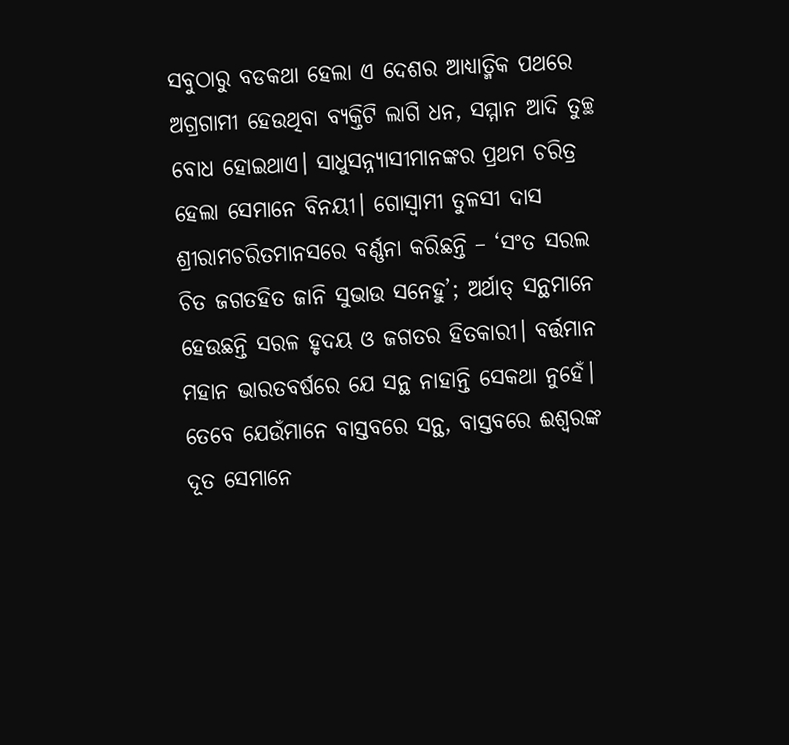ସବୁଠାରୁ ବଡକଥା ହେଲା ଏ ଦେଶର ଆଧ୍ୟାତ୍ମିକ ପଥରେ ଅଗ୍ରଗାମୀ ହେଉଥିବା ବ୍ୟକ୍ତିଟି ଲାଗି ଧନ, ସମ୍ମାନ ଆଦି ତୁଚ୍ଛ ବୋଧ ହୋଇଥାଏ। ସାଧୁସନ୍ନ୍ୟାସୀମାନଙ୍କର ପ୍ରଥମ ଚରିତ୍ର ହେଲା ସେମାନେ ବିନୟୀ। ଗୋସ୍ୱାମୀ ତୁଳସୀ ଦାସ ଶ୍ରୀରାମଚରିତମାନସରେ ବର୍ଣ୍ଣନା କରିଛନ୍ତି – ‘ସଂତ ସରଲ ଚିତ ଜଗତହିତ ଜାନି ସୁଭାଉ ସନେହୁ’; ଅର୍ଥାତ୍‍ ସନ୍ଥମାନେ ହେଉଛନ୍ତି ସରଳ ହୃଦୟ ଓ ଜଗତର ହିତକାରୀ। ବର୍ତ୍ତମାନ ମହାନ ଭାରତବର୍ଷରେ ଯେ ସନ୍ଥ ନାହାନ୍ତି ସେକଥା ନୁହେଁ। ତେବେ ଯେଉଁମାନେ ବାସ୍ତବରେ ସନ୍ଥ, ବାସ୍ତବରେ ଈଶ୍ୱରଙ୍କ ଦୂତ ସେମାନେ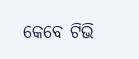କେବେ ଟିଭି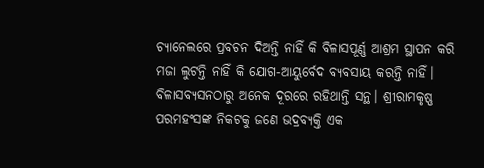ଚ୍ୟାନେଲରେ ପ୍ରବଚନ ଦିଅନ୍ତି ନାହିଁ କି ବିଳାସପୂର୍ଣ୍ଣ ଆଶ୍ରମ ସ୍ଥାପନ କରି ମଜା ଲୁଟନ୍ତି ନାହିଁ କି ଯୋଗ-ଆୟୁର୍ବେଦ ବ୍ୟବସାୟ କରନ୍ତି ନାହିଁ। ବିଳାସବ୍ୟସନଠାରୁ ଅନେକ ଦୂରରେ ରହିଥାନ୍ତି ସନ୍ଥ। ଶ୍ରୀରାମକୃଷ୍ଣ ପରମହଂସଙ୍କ ନିକଟକୁ ଜଣେ ଭଦ୍ରବ୍ୟକ୍ତି ଏକ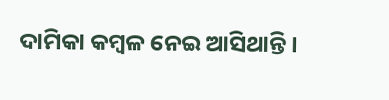ଦାମିକା କମ୍ବଳ ନେଇ ଆସିଥାନ୍ତି।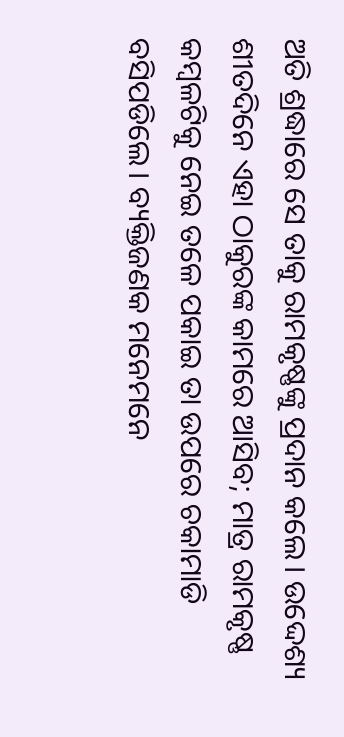ଅତି ଶ୍ରଦ୍ଧାରେ ସେ ତାକୁ ରାମକୃଷ୍ଣଙ୍କୁ ପ୍ରଦାନ କଲେ। ଉଦ୍ଦେଶ୍ୟ ଶୀତଦିନେ ଏହା ଠାକୁରଙ୍କ କାମରେ ଆସିବ; ମାତ୍ର ରାମକୃଷ୍ଣ କମ୍ବଳଟିକୁ ନେଇ ତଳେ ପକାଇ ତା ଉପରେ ଚକାମାଡି ବସିପଡିଲେ। ବ୍ୟକ୍ତିଜଣକ ମନେମନେ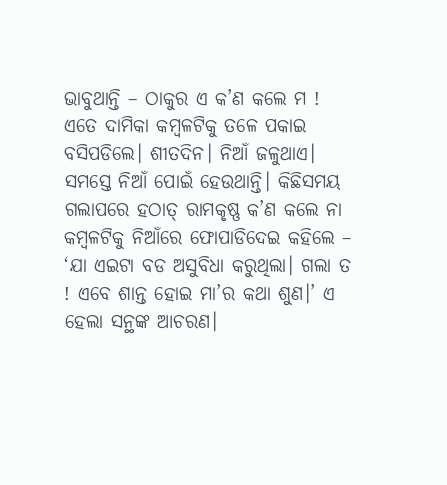ଭାବୁଥାନ୍ତି – ଠାକୁର ଏ କ’ଣ କଲେ ମ ! ଏତେ ଦାମିକା କମ୍ବଳଟିକୁ ତଳେ ପକାଇ ବସିପଡିଲେ। ଶୀତଦିନ। ନିଆଁ ଜଳୁଥାଏ। ସମସ୍ତେ ନିଆଁ ପୋଇଁ ହେଉଥାନ୍ତି। କିଛିସମୟ ଗଲାପରେ ହଠାତ୍‍ ରାମକୃଷ୍ଣ କ’ଣ କଲେ ନା କମ୍ବଳଟିକୁ ନିଆଁରେ ଫୋପାଡିଦେଇ କହିଲେ – ‘ଯା ଏଇଟା ବଡ ଅସୁବିଧା କରୁଥିଲା। ଗଲା ତ ! ଏବେ ଶାନ୍ତ ହୋଇ ମା’ର କଥା ଶୁଣ।’ ଏ ହେଲା ସନ୍ଥଙ୍କ ଆଚରଣ।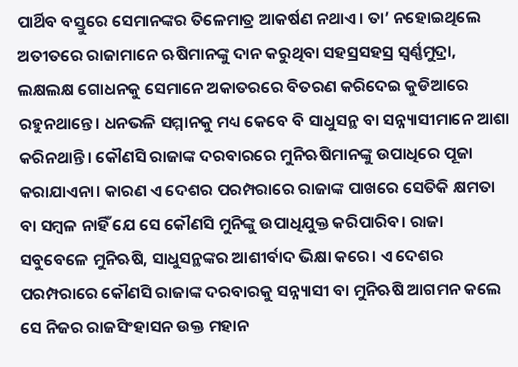ପାର୍ଥିବ ବସ୍ତୁରେ ସେମାନଙ୍କର ତିଳେମାତ୍ର ଆକର୍ଷଣ ନଥାଏ। ତା’ ନହୋଇଥିଲେ ଅତୀତରେ ରାଜାମାନେ ଋଷିମାନଙ୍କୁ ଦାନ କରୁଥିବା ସହସ୍ରସହସ୍ର ସ୍ୱର୍ଣ୍ଣମୁଦ୍ରା, ଲକ୍ଷଲକ୍ଷ ଗୋଧନକୁ ସେମାନେ ଅକାତରରେ ବିତରଣ କରିଦେଇ କୁଡିଆରେ ରହୁନଥାନ୍ତେ। ଧନଭଳି ସମ୍ମାନକୁ ମଧ୍ୟ କେବେ ବି ସାଧୁସନ୍ଥ ବା ସନ୍ନ୍ୟାସୀମାନେ ଆଶା କରିନଥାନ୍ତି। କୌଣସି ରାଜାଙ୍କ ଦରବାରରେ ମୁନିଋଷିମାନଙ୍କୁ ଉପାଧିରେ ପୂଜା କରାଯାଏନା। କାରଣ ଏ ଦେଶର ପରମ୍ପରାରେ ରାଜାଙ୍କ ପାଖରେ ସେତିକି କ୍ଷମତା ବା ସମ୍ବଳ ନାହିଁ ଯେ ସେ କୌଣସି ମୁନିଙ୍କୁ ଉପାଧିଯୁକ୍ତ କରିପାରିବ। ରାଜା ସବୁବେଳେ ମୁନିଋଷି, ସାଧୁସନ୍ଥଙ୍କର ଆଶୀର୍ବାଦ ଭିକ୍ଷା କରେ। ଏ ଦେଶର ପରମ୍ପରାରେ କୌଣସି ରାଜାଙ୍କ ଦରବାରକୁ ସନ୍ନ୍ୟାସୀ ବା ମୁନିଋଷି ଆଗମନ କଲେ ସେ ନିଜର ରାଜସିଂହାସନ ଉକ୍ତ ମହାନ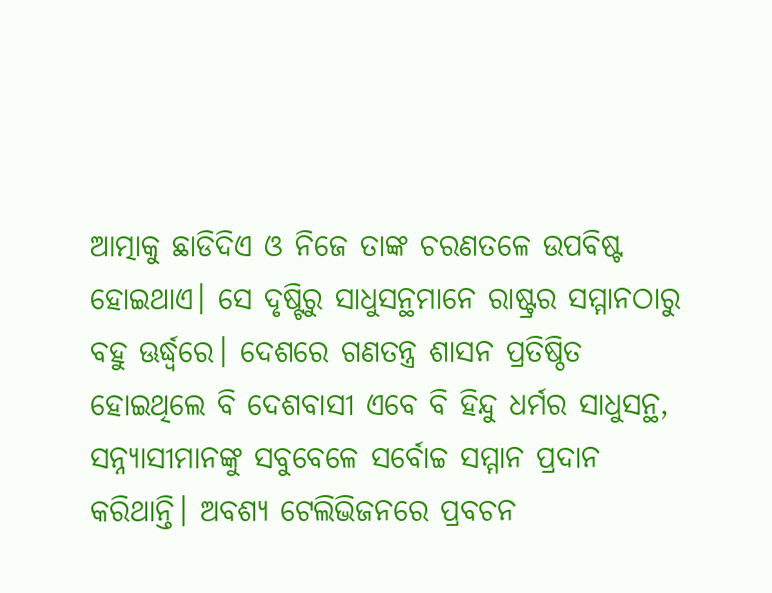ଆତ୍ମାକୁ ଛାଡିଦିଏ ଓ ନିଜେ ତାଙ୍କ ଚରଣତଳେ ଉପବିଷ୍ଟ ହୋଇଥାଏ। ସେ ଦୃଷ୍ଟିରୁ ସାଧୁସନ୍ଥମାନେ ରାଷ୍ଟ୍ରର ସମ୍ମାନଠାରୁ ବହୁ ଊର୍ଦ୍ଧ୍ବରେ। ଦେଶରେ ଗଣତନ୍ତ୍ର ଶାସନ ପ୍ରତିଷ୍ଠିତ ହୋଇଥିଲେ ବି ଦେଶବାସୀ ଏବେ ବି ହିନ୍ଦୁ ଧର୍ମର ସାଧୁସନ୍ଥ, ସନ୍ନ୍ୟାସୀମାନଙ୍କୁ ସବୁବେଳେ ସର୍ବୋଚ୍ଚ ସମ୍ମାନ ପ୍ରଦାନ କରିଥାନ୍ତି। ଅବଶ୍ୟ ଟେଲିଭିଜନରେ ପ୍ରବଚନ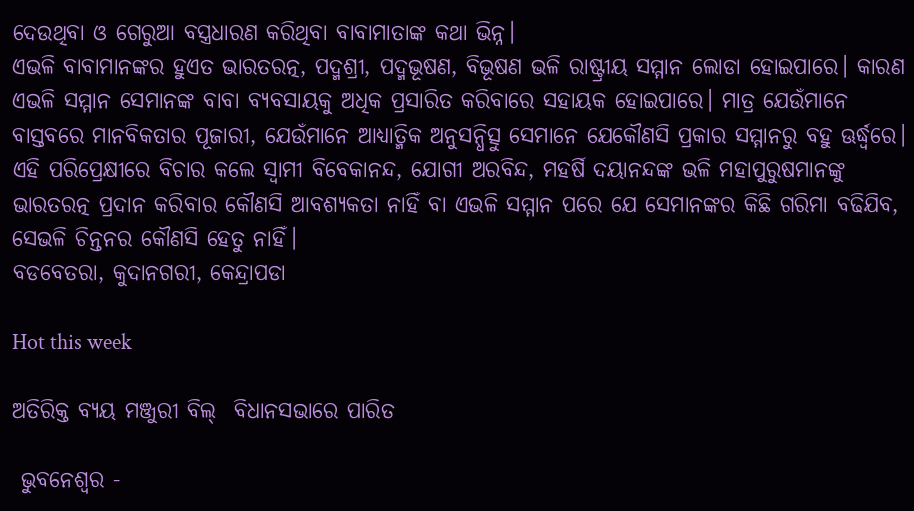ଦେଉଥିବା ଓ ଗେରୁଆ ବସ୍ତ୍ରଧାରଣ କରିଥିବା ବାବାମାତାଙ୍କ କଥା ଭିନ୍ନ।
ଏଭଳି ବାବାମାନଙ୍କର ହୁଏତ ଭାରତରତ୍ନ, ପଦ୍ମଶ୍ରୀ, ପଦ୍ମଭୂଷଣ, ବିଭୂଷଣ ଭଳି ରାଷ୍ଟ୍ରୀୟ ସମ୍ମାନ ଲୋଡା ହୋଇପାରେ। କାରଣ ଏଭଳି ସମ୍ମାନ ସେମାନଙ୍କ ବାବା ବ୍ୟବସାୟକୁ ଅଧିକ ପ୍ରସାରିତ କରିବାରେ ସହାୟକ ହୋଇପାରେ। ମାତ୍ର ଯେଉଁମାନେ ବାସ୍ତବରେ ମାନବିକତାର ପୂଜାରୀ, ଯେଉଁମାନେ ଆଧ୍ୟାତ୍ମିକ ଅନୁସନ୍ଧିତ୍ସୁ ସେମାନେ ଯେକୌଣସି ପ୍ରକାର ସମ୍ମାନରୁ ବହୁ ଊର୍ଦ୍ଧ୍ବରେ। ଏହି ପରିପ୍ରେକ୍ଷୀରେ ବିଚାର କଲେ ସ୍ୱାମୀ ବିବେକାନନ୍ଦ, ଯୋଗୀ ଅରବିନ୍ଦ, ମହର୍ଷି ଦୟାନନ୍ଦଙ୍କ ଭଳି ମହାପୁରୁଷମାନଙ୍କୁ ଭାରତରତ୍ନ ପ୍ରଦାନ କରିବାର କୌଣସି ଆବଶ୍ୟକତା ନାହିଁ ବା ଏଭଳି ସମ୍ମାନ ପରେ ଯେ ସେମାନଙ୍କର କିଛି ଗରିମା ବଢିଯିବ, ସେଭଳି ଚିନ୍ତନର କୌଣସି ହେତୁ ନାହିଁ।
ବଡବେତରା, କୁଦାନଗରୀ, କେନ୍ଦ୍ରାପଡା

Hot this week

ଅତିରିକ୍ତ ବ୍ୟୟ ମଞ୍ଜୁରୀ ବିଲ୍  ବିଧାନସଭାରେ ପାରିତ

 ଭୁବନେଶ୍ୱର -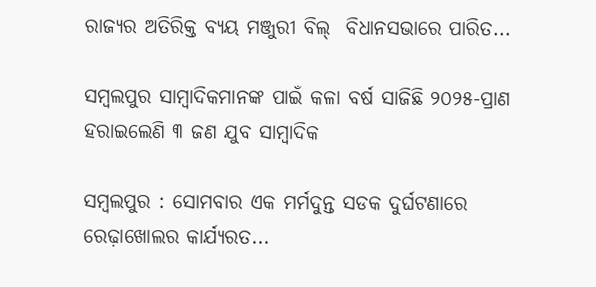ରାଜ୍ୟର ଅତିରିକ୍ତ ବ୍ୟୟ ମଞ୍ଜୁରୀ ବିଲ୍  ବିଧାନସଭାରେ ପାରିତ...

ସମ୍ବଲପୁର ସାମ୍ବାଦିକମାନଙ୍କ ପାଇଁ କଳା ବର୍ଷ ସାଜିଛି ୨୦୨୫-ପ୍ରାଣ ହରାଇଲେଣି ୩ ଜଣ ଯୁବ ସାମ୍ବାଦିକ

ସମ୍ବଲପୁର : ସୋମବାର ଏକ ମର୍ମଦୁନ୍ତ ସଡକ ଦୁର୍ଘଟଣାରେ ରେଢ଼ାଖୋଲର କାର୍ଯ୍ୟରତ...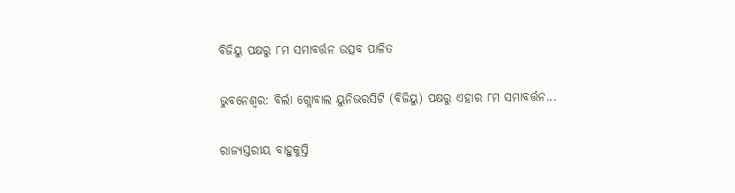ବିଜିୟୁ ପକ୍ଷରୁ ୮ମ ସମାବର୍ତ୍ତନ ଉତ୍ସବ ପାଳିତ

ଭୁବନେଶ୍ୱର: ବିର୍ଲା ଗ୍ଲୋବାଲ ୟୁନିଭରସିଟି (ବିଜିୟୁ) ପକ୍ଷରୁ ଏହାର ୮ମ ସମାବର୍ତ୍ତନ...

ରାଜ୍ୟସ୍ତରୀୟ ବାହୁକୁସ୍ତି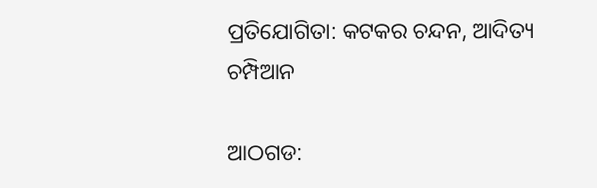ପ୍ରତିଯୋଗିତା: କଟକର ଚନ୍ଦନ, ଆଦିତ୍ୟ ଚମ୍ପିଆନ

ଆଠଗଡ: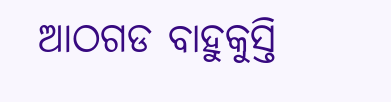ଆଠଗଡ ବାହୁକୁସ୍ତି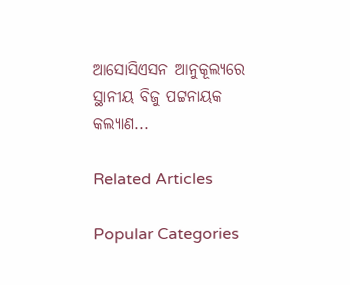ଆସୋସିଏସନ ଆନୁକୂଲ୍ୟରେ ସ୍ଥାନୀୟ ବିଜୁ ପଟ୍ଟନାୟକ କଲ୍ୟାଣ...

Related Articles

Popular Categories